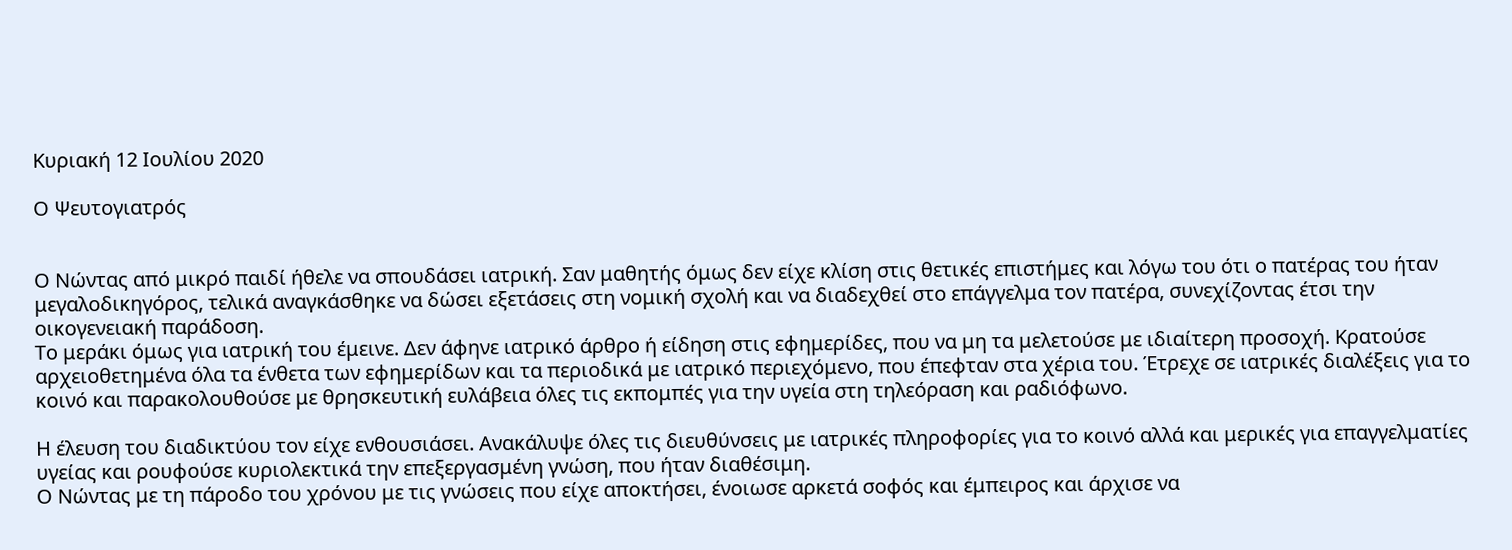Κυριακή 12 Ιουλίου 2020

Ο Ψευτογιατρός


Ο Νώντας από μικρό παιδί ήθελε να σπουδάσει ιατρική. Σαν μαθητής όμως δεν είχε κλίση στις θετικές επιστήμες και λόγω του ότι ο πατέρας του ήταν μεγαλοδικηγόρος, τελικά αναγκάσθηκε να δώσει εξετάσεις στη νομική σχολή και να διαδεχθεί στο επάγγελμα τον πατέρα, συνεχίζοντας έτσι την οικογενειακή παράδοση.
Το μεράκι όμως για ιατρική του έμεινε. Δεν άφηνε ιατρικό άρθρο ή είδηση στις εφημερίδες, που να μη τα μελετούσε με ιδιαίτερη προσοχή. Κρατούσε αρχειοθετημένα όλα τα ένθετα των εφημερίδων και τα περιοδικά με ιατρικό περιεχόμενο, που έπεφταν στα χέρια του. Έτρεχε σε ιατρικές διαλέξεις για το κοινό και παρακολουθούσε με θρησκευτική ευλάβεια όλες τις εκπομπές για την υγεία στη τηλεόραση και ραδιόφωνο.

Η έλευση του διαδικτύου τον είχε ενθουσιάσει. Ανακάλυψε όλες τις διευθύνσεις με ιατρικές πληροφορίες για το κοινό αλλά και μερικές για επαγγελματίες υγείας και ρουφούσε κυριολεκτικά την επεξεργασμένη γνώση, που ήταν διαθέσιμη.
Ο Νώντας με τη πάροδο του χρόνου με τις γνώσεις που είχε αποκτήσει, ένοιωσε αρκετά σοφός και έμπειρος και άρχισε να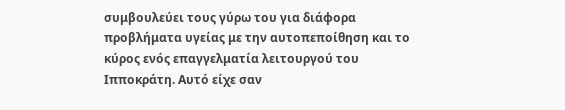συμβουλεύει τους γύρω του για διάφορα προβλήματα υγείας με την αυτοπεποίθηση και το κύρος ενός επαγγελματία λειτουργού του Ιπποκράτη. Αυτό είχε σαν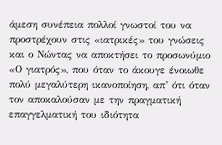άμεση συνέπεια πολλοί γνωστοί του να προστρέχουν στις «ιατρικές» του γνώσεις και ο Νώντας να αποκτήσει το προσωνύμιο «Ο γιατρός», που όταν το άκουγε ένοιωθε πολύ μεγαλύτερη ικανοποίηση, απ’ ότι όταν τον αποκαλούσαν με την πραγματική επαγγελματική του ιδιότητα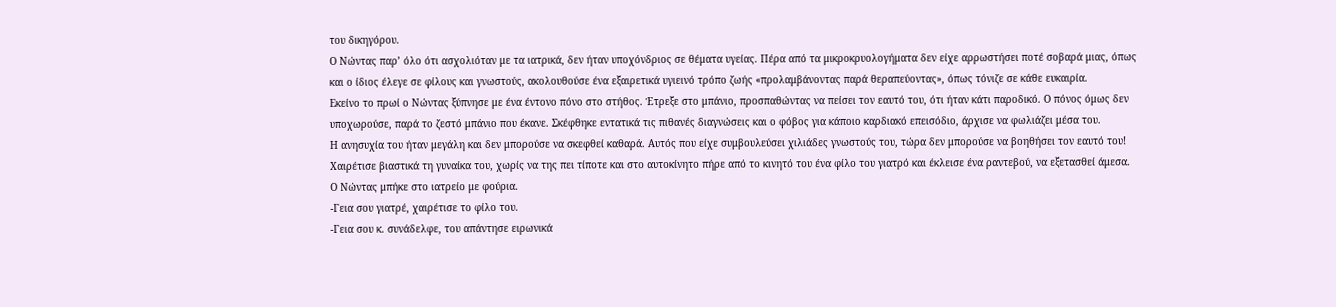του δικηγόρου.
Ο Νώντας παρ’ όλο ότι ασχολιόταν με τα ιατρικά, δεν ήταν υποχόνδριος σε θέματα υγείας. Πέρα από τα μικροκρυολογήματα δεν είχε αρρωστήσει ποτέ σοβαρά μιας, όπως και ο ίδιος έλεγε σε φίλους και γνωστούς, ακολουθούσε ένα εξαιρετικά υγιεινό τρόπο ζωής «προλαμβάνοντας παρά θεραπεύοντας», όπως τόνιζε σε κάθε ευκαιρία.
Εκείνο το πρωί ο Νώντας ξύπνησε με ένα έντονο πόνο στο στήθος. Έτρεξε στο μπάνιο, προσπαθώντας να πείσει τον εαυτό του, ότι ήταν κάτι παροδικό. Ο πόνος όμως δεν υποχωρούσε, παρά το ζεστό μπάνιο που έκανε. Σκέφθηκε εντατικά τις πιθανές διαγνώσεις και ο φόβος για κάποιο καρδιακό επεισόδιο, άρχισε να φωλιάζει μέσα του.
Η ανησυχία του ήταν μεγάλη και δεν μπορούσε να σκεφθεί καθαρά. Αυτός που είχε συμβουλεύσει χιλιάδες γνωστούς του, τώρα δεν μπορούσε να βοηθήσει τον εαυτό του!
Χαιρέτισε βιαστικά τη γυναίκα του, χωρίς να της πει τίποτε και στο αυτοκίνητο πήρε από το κινητό του ένα φίλο του γιατρό και έκλεισε ένα ραντεβού, να εξετασθεί άμεσα.
Ο Νώντας μπήκε στο ιατρείο με φούρια.
-Γεια σου γιατρέ, χαιρέτισε το φίλο του.
-Γεια σου κ. συνάδελφε, του απάντησε ειρωνικά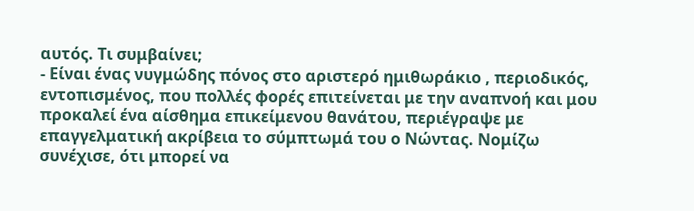αυτός. Τι συμβαίνει;
- Είναι ένας νυγμώδης πόνος στο αριστερό ημιθωράκιο , περιοδικός, εντοπισμένος, που πολλές φορές επιτείνεται με την αναπνοή και μου προκαλεί ένα αίσθημα επικείμενου θανάτου, περιέγραψε με επαγγελματική ακρίβεια το σύμπτωμά του ο Νώντας. Νομίζω συνέχισε, ότι μπορεί να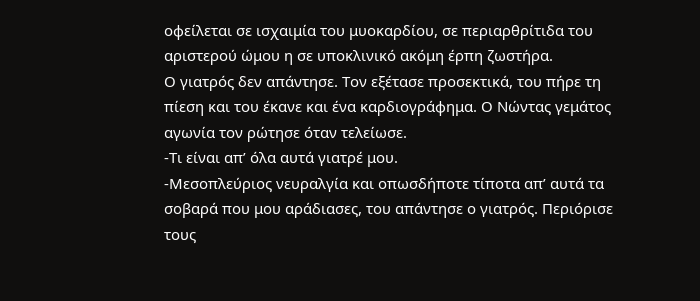οφείλεται σε ισχαιμία του μυοκαρδίου, σε περιαρθρίτιδα του αριστερού ώμου η σε υποκλινικό ακόμη έρπη ζωστήρα.
Ο γιατρός δεν απάντησε. Τον εξέτασε προσεκτικά, του πήρε τη πίεση και του έκανε και ένα καρδιογράφημα. Ο Νώντας γεμάτος αγωνία τον ρώτησε όταν τελείωσε.
-Τι είναι απ’ όλα αυτά γιατρέ μου.
-Μεσοπλεύριος νευραλγία και οπωσδήποτε τίποτα απ’ αυτά τα σοβαρά που μου αράδιασες, του απάντησε ο γιατρός. Περιόρισε τους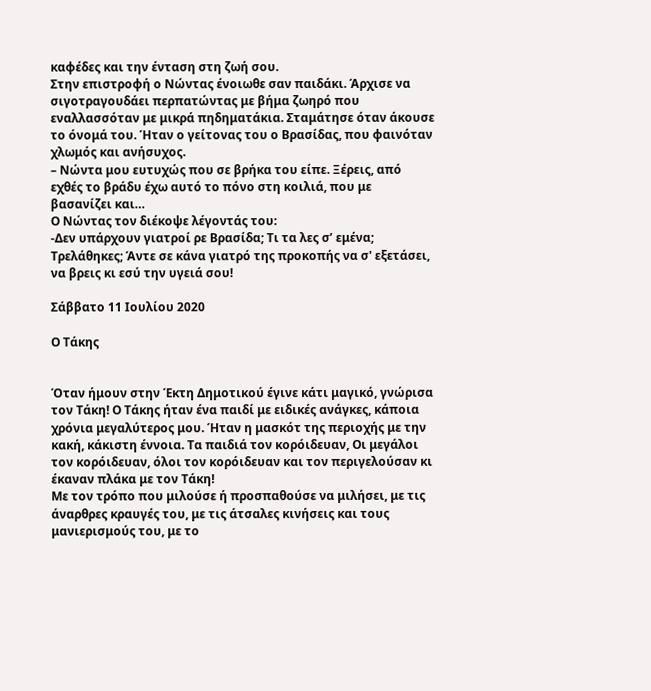καφέδες και την ένταση στη ζωή σου.
Στην επιστροφή ο Νώντας ένοιωθε σαν παιδάκι. Άρχισε να σιγοτραγουδάει περπατώντας με βήμα ζωηρό που εναλλασσόταν με μικρά πηδηματάκια. Σταμάτησε όταν άκουσε το όνομά του. Ήταν ο γείτονας του ο Βρασίδας, που φαινόταν χλωμός και ανήσυχος.
– Νώντα μου ευτυχώς που σε βρήκα του είπε. Ξέρεις, από εχθές το βράδυ έχω αυτό το πόνο στη κοιλιά, που με βασανίζει και…
Ο Νώντας τον διέκοψε λέγοντάς του:
-Δεν υπάρχουν γιατροί ρε Βρασίδα; Τι τα λες σ’ εμένα; Τρελάθηκες; Άντε σε κάνα γιατρό της προκοπής να σ' εξετάσει, να βρεις κι εσύ την υγειά σου!

Σάββατο 11 Ιουλίου 2020

Ο Τάκης


Όταν ήμουν στην Έκτη Δημοτικού έγινε κάτι μαγικό, γνώρισα τον Τάκη! Ο Τάκης ήταν ένα παιδί με ειδικές ανάγκες, κάποια χρόνια μεγαλύτερος μου. Ήταν η μασκότ της περιοχής με την κακή, κάκιστη έννοια. Τα παιδιά τον κορόιδευαν, Οι μεγάλοι τον κορόιδευαν, όλοι τον κορόιδευαν και τον περιγελούσαν κι έκαναν πλάκα με τον Τάκη!
Με τον τρόπο που μιλούσε ή προσπαθούσε να μιλήσει, με τις άναρθρες κραυγές του, με τις άτσαλες κινήσεις και τους μανιερισμούς του, με το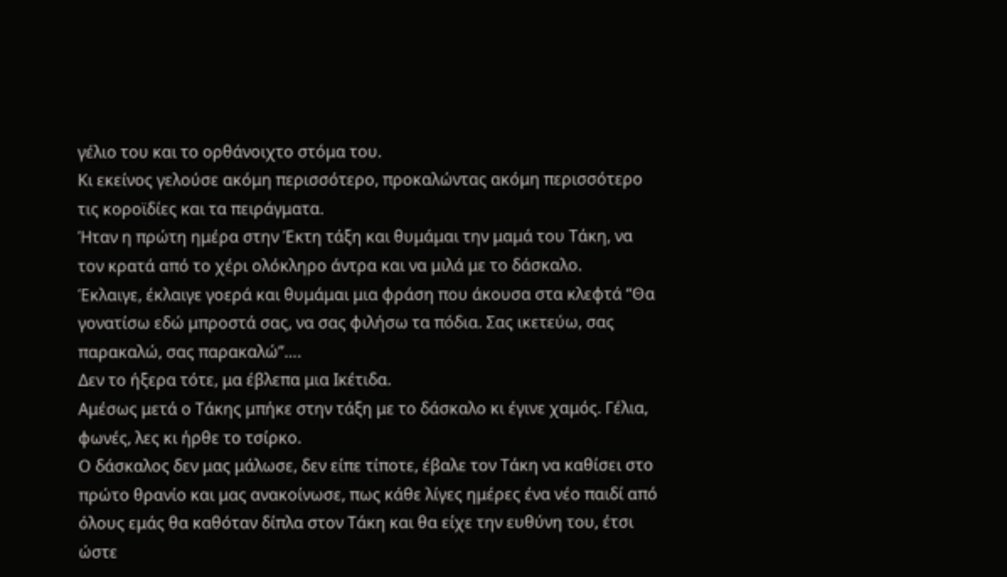γέλιο του και το ορθάνοιχτο στόμα του.
Κι εκείνος γελούσε ακόμη περισσότερο, προκαλώντας ακόμη περισσότερο τις κοροϊδίες και τα πειράγματα.
Ήταν η πρώτη ημέρα στην Έκτη τάξη και θυμάμαι την μαμά του Τάκη, να τον κρατά από το χέρι ολόκληρο άντρα και να μιλά με το δάσκαλο.
Έκλαιγε, έκλαιγε γοερά και θυμάμαι μια φράση που άκουσα στα κλεφτά “Θα γονατίσω εδώ μπροστά σας, να σας φιλήσω τα πόδια. Σας ικετεύω, σας παρακαλώ, σας παρακαλώ”….
Δεν το ήξερα τότε, μα έβλεπα μια Ικέτιδα.
Αμέσως μετά ο Τάκης μπήκε στην τάξη με το δάσκαλο κι έγινε χαμός. Γέλια, φωνές, λες κι ήρθε το τσίρκο.
Ο δάσκαλος δεν μας μάλωσε, δεν είπε τίποτε, έβαλε τον Τάκη να καθίσει στο πρώτο θρανίο και μας ανακοίνωσε, πως κάθε λίγες ημέρες ένα νέο παιδί από όλους εμάς θα καθόταν δίπλα στον Τάκη και θα είχε την ευθύνη του, έτσι ώστε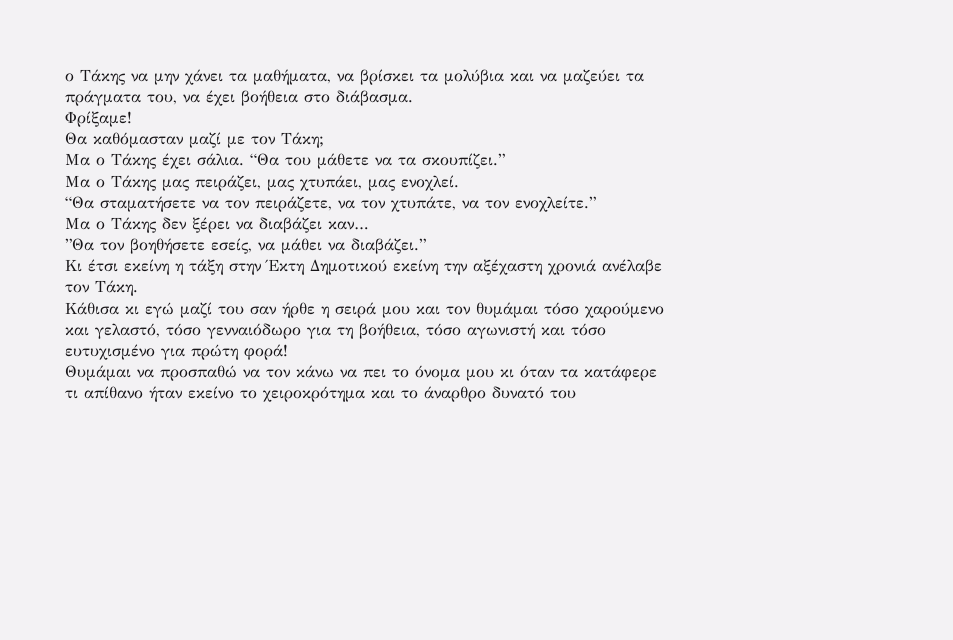ο Τάκης να μην χάνει τα μαθήματα, να βρίσκει τα μολύβια και να μαζεύει τα πράγματα του, να έχει βοήθεια στο διάβασμα.
Φρίξαμε!
Θα καθόμασταν μαζί με τον Τάκη;
Μα ο Τάκης έχει σάλια. “Θα του μάθετε να τα σκουπίζει.”
Μα ο Τάκης μας πειράζει, μας χτυπάει, μας ενοχλεί.
“Θα σταματήσετε να τον πειράζετε, να τον χτυπάτε, να τον ενοχλείτε.”
Μα ο Τάκης δεν ξέρει να διαβάζει καν…
”Θα τον βοηθήσετε εσείς, να μάθει να διαβάζει.”
Κι έτσι εκείνη η τάξη στην Έκτη Δημοτικού εκείνη την αξέχαστη χρονιά ανέλαβε τον Τάκη.
Κάθισα κι εγώ μαζί του σαν ήρθε η σειρά μου και τον θυμάμαι τόσο χαρούμενο και γελαστό, τόσο γενναιόδωρο για τη βοήθεια, τόσο αγωνιστή και τόσο ευτυχισμένο για πρώτη φορά!
Θυμάμαι να προσπαθώ να τον κάνω να πει το όνομα μου κι όταν τα κατάφερε τι απίθανο ήταν εκείνο το χειροκρότημα και το άναρθρο δυνατό του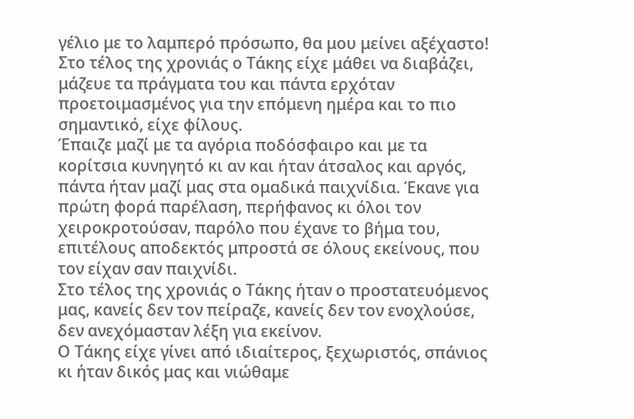γέλιο με το λαμπερό πρόσωπο, θα μου μείνει αξέχαστο!
Στο τέλος της χρονιάς ο Τάκης είχε μάθει να διαβάζει, μάζευε τα πράγματα του και πάντα ερχόταν προετοιμασμένος για την επόμενη ημέρα και το πιο σημαντικό, είχε φίλους.
Έπαιζε μαζί με τα αγόρια ποδόσφαιρο και με τα κορίτσια κυνηγητό κι αν και ήταν άτσαλος και αργός, πάντα ήταν μαζί μας στα ομαδικά παιχνίδια. Έκανε για πρώτη φορά παρέλαση, περήφανος κι όλοι τον χειροκροτούσαν, παρόλο που έχανε το βήμα του, επιτέλους αποδεκτός μπροστά σε όλους εκείνους, που τον είχαν σαν παιχνίδι.
Στο τέλος της χρονιάς ο Τάκης ήταν ο προστατευόμενος μας, κανείς δεν τον πείραζε, κανείς δεν τον ενοχλούσε, δεν ανεχόμασταν λέξη για εκείνον.
Ο Τάκης είχε γίνει από ιδιαίτερος, ξεχωριστός, σπάνιος κι ήταν δικός μας και νιώθαμε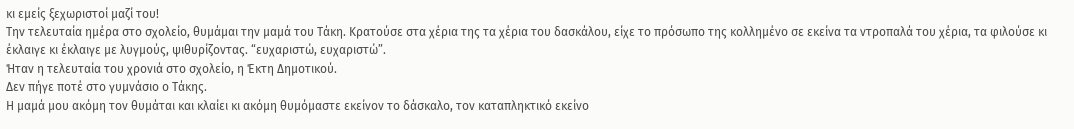κι εμείς ξεχωριστοί μαζί του!
Την τελευταία ημέρα στο σχολείο, θυμάμαι την μαμά του Τάκη. Κρατούσε στα χέρια της τα χέρια του δασκάλου, είχε το πρόσωπο της κολλημένο σε εκείνα τα ντροπαλά του χέρια, τα φιλούσε κι έκλαιγε κι έκλαιγε με λυγμούς, ψιθυρίζοντας. “ευχαριστώ, ευχαριστώ”.
Ήταν η τελευταία του χρονιά στο σχολείο, η Έκτη Δημοτικού.
Δεν πήγε ποτέ στο γυμνάσιο ο Τάκης.
Η μαμά μου ακόμη τον θυμάται και κλαίει κι ακόμη θυμόμαστε εκείνον το δάσκαλο, τον καταπληκτικό εκείνο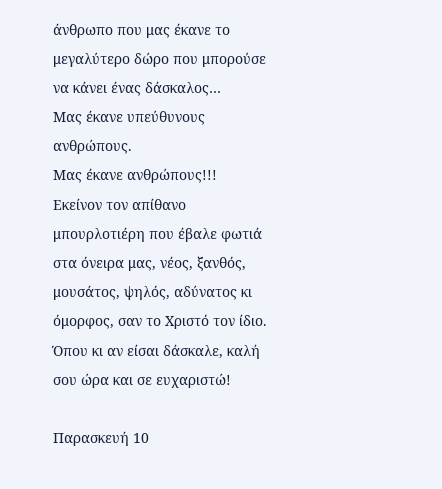άνθρωπο που μας έκανε το μεγαλύτερο δώρο που μπορούσε να κάνει ένας δάσκαλος…
Μας έκανε υπεύθυνους ανθρώπους.
Μας έκανε ανθρώπους!!!
Εκείνον τον απίθανο μπουρλοτιέρη που έβαλε φωτιά στα όνειρα μας, νέος, ξανθός, μουσάτος, ψηλός, αδύνατος κι όμορφος, σαν το Χριστό τον ίδιο.
Όπου κι αν είσαι δάσκαλε, καλή σου ώρα και σε ευχαριστώ!

Παρασκευή 10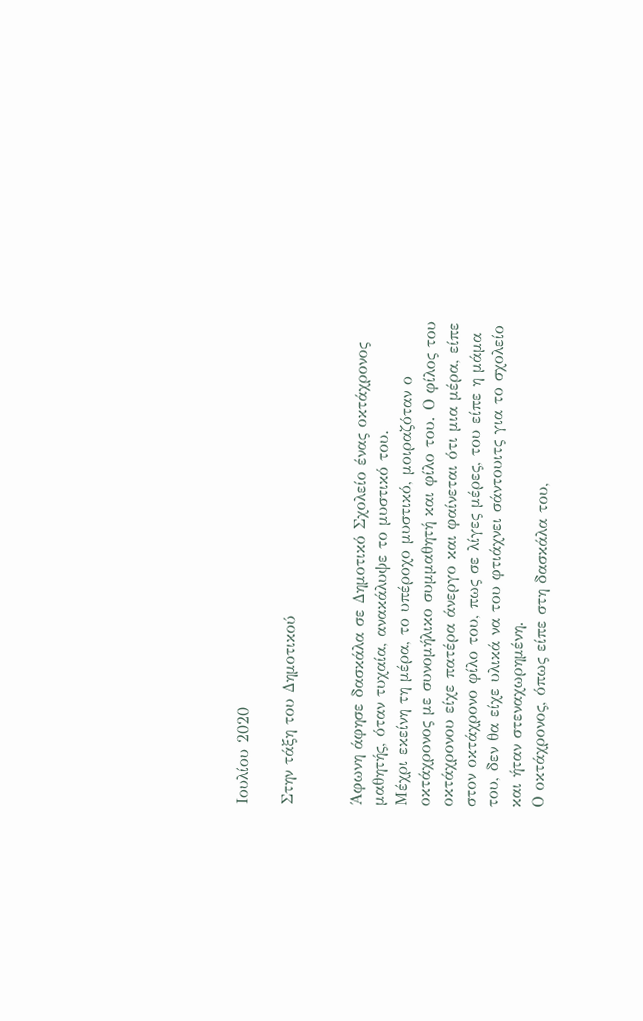Ιουλίου 2020

Στην τάξη του Δημοτικού


Άφωνη άφησε δασκάλα σε Δημοτικό Σχολείο ένας οκτάχρονος μαθητής, όταν τυχαία, ανακάλυψε το μυστικό του.
Μέχρι εκείνη τη μέρα, το υπέροχο μυστικό, μοιραζόταν ο οκτάχρονος με συνομήλικο συμμαθητή και φίλο του. Ο φίλος του οκτάχρονου είχε πατέρα άνεργο και φαίνεται ότι μια μέρα, είπε στον οκτάχρονο φίλο του, πως σε λίγες μέρες, του είπε η μάμα του, δεν θα είχε υλικά να του φτιάχνει σάντουιτς για το σχολείο και ήταν στεναχωρημένη.
Ο οκτάχρονος, όπως είπε στη δασκάλα του,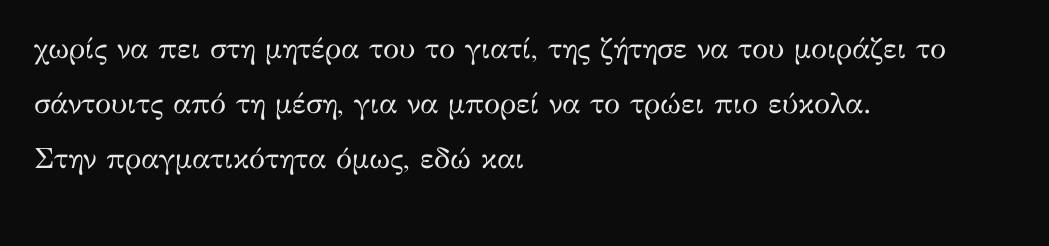χωρίς να πει στη μητέρα του το γιατί, της ζήτησε να του μοιράζει το σάντουιτς από τη μέση, για να μπορεί να το τρώει πιο εύκολα.
Στην πραγματικότητα όμως, εδώ και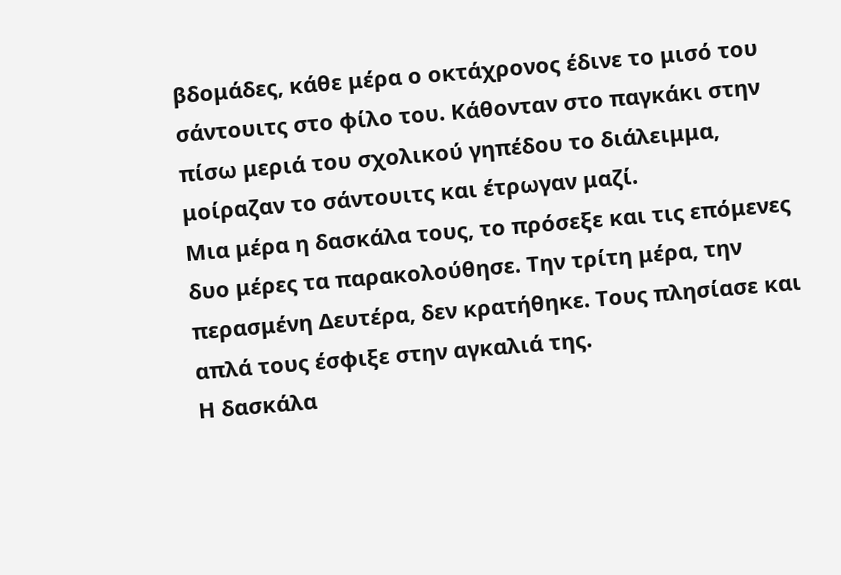βδομάδες, κάθε μέρα ο οκτάχρονος έδινε το μισό του σάντουιτς στο φίλο του. Κάθονταν στο παγκάκι στην πίσω μεριά του σχολικού γηπέδου το διάλειμμα, μοίραζαν το σάντουιτς και έτρωγαν μαζί.
Μια μέρα η δασκάλα τους, το πρόσεξε και τις επόμενες δυο μέρες τα παρακολούθησε. Την τρίτη μέρα, την περασμένη Δευτέρα, δεν κρατήθηκε. Τους πλησίασε και απλά τους έσφιξε στην αγκαλιά της.
Η δασκάλα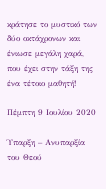κράτησε το μυστικό των δύο οκτάχρονων και ένιωσε μεγάλη χαρά, που έχει στην τάξη της ένα τέτοιο μαθητή!

Πέμπτη 9 Ιουλίου 2020

Ύπαρξη – Ανυπαρξία του Θεού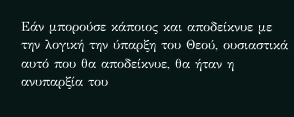Εάν μπορούσε κάποιος και αποδείκνυε με την λογική την ύπαρξη του Θεού, ουσιαστικά αυτό που θα αποδείκνυε, θα ήταν η ανυπαρξία του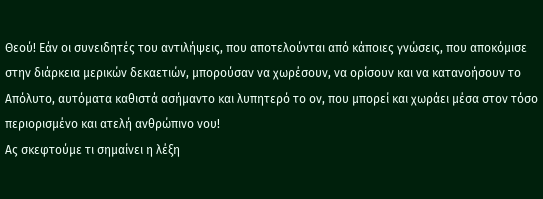Θεού! Εάν οι συνειδητές του αντιλήψεις, που αποτελούνται από κάποιες γνώσεις, που αποκόμισε στην διάρκεια μερικών δεκαετιών, μπορούσαν να χωρέσουν, να ορίσουν και να κατανοήσουν το Απόλυτο, αυτόματα καθιστά ασήμαντο και λυπητερό το ον, που μπορεί και χωράει μέσα στον τόσο περιορισμένο και ατελή ανθρώπινο νου!
Ας σκεφτούμε τι σημαίνει η λέξη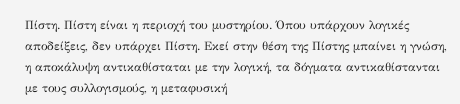Πίστη. Πίστη είναι η περιοχή του μυστηρίου. Όπου υπάρχουν λογικές αποδείξεις, δεν υπάρχει Πίστη. Εκεί στην θέση της Πίστης μπαίνει η γνώση, η αποκάλυψη αντικαθίσταται με την λογική, τα δόγματα αντικαθίστανται με τους συλλογισμούς, η μεταφυσική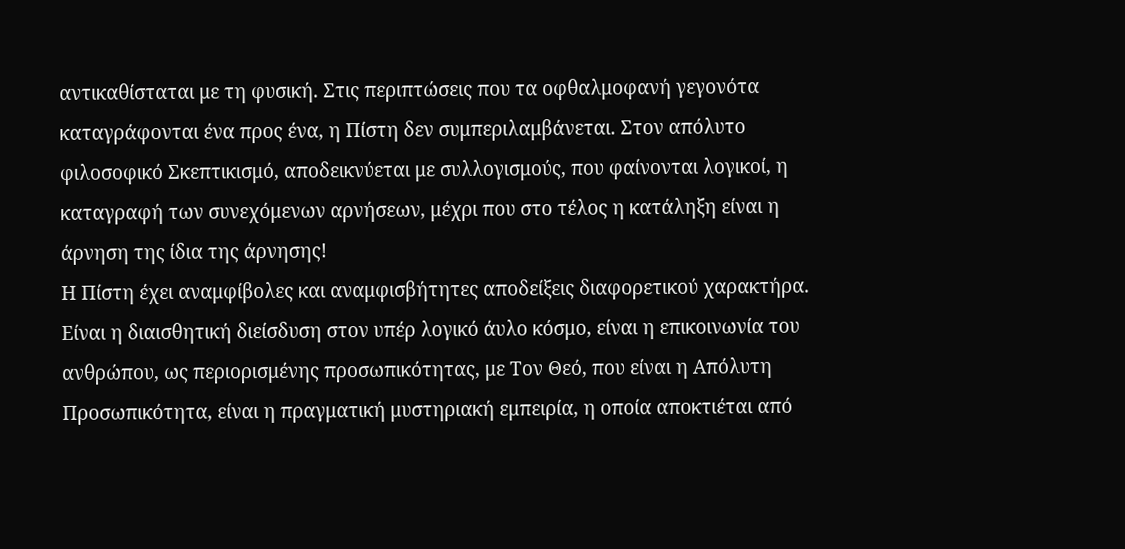αντικαθίσταται με τη φυσική. Στις περιπτώσεις που τα οφθαλμοφανή γεγονότα καταγράφονται ένα προς ένα, η Πίστη δεν συμπεριλαμβάνεται. Στον απόλυτο φιλοσοφικό Σκεπτικισμό, αποδεικνύεται με συλλογισμούς, που φαίνονται λογικοί, η καταγραφή των συνεχόμενων αρνήσεων, μέχρι που στο τέλος η κατάληξη είναι η άρνηση της ίδια της άρνησης!
Η Πίστη έχει αναμφίβολες και αναμφισβήτητες αποδείξεις διαφορετικού χαρακτήρα. Είναι η διαισθητική διείσδυση στον υπέρ λογικό άυλο κόσμο, είναι η επικοινωνία του ανθρώπου, ως περιορισμένης προσωπικότητας, με Τον Θεό, που είναι η Απόλυτη Προσωπικότητα, είναι η πραγματική μυστηριακή εμπειρία, η οποία αποκτιέται από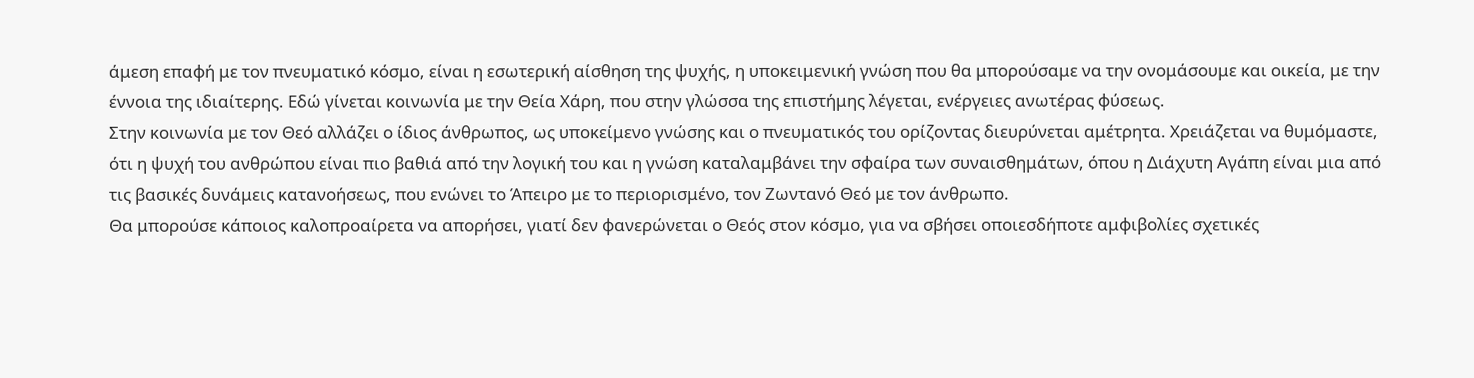άμεση επαφή με τον πνευματικό κόσμο, είναι η εσωτερική αίσθηση της ψυχής, η υποκειμενική γνώση που θα μπορούσαμε να την ονομάσουμε και οικεία, με την έννοια της ιδιαίτερης. Εδώ γίνεται κοινωνία με την Θεία Χάρη, που στην γλώσσα της επιστήμης λέγεται, ενέργειες ανωτέρας φύσεως.
Στην κοινωνία με τον Θεό αλλάζει ο ίδιος άνθρωπος, ως υποκείμενο γνώσης και ο πνευματικός του ορίζοντας διευρύνεται αμέτρητα. Χρειάζεται να θυμόμαστε, ότι η ψυχή του ανθρώπου είναι πιο βαθιά από την λογική του και η γνώση καταλαμβάνει την σφαίρα των συναισθημάτων, όπου η Διάχυτη Αγάπη είναι μια από τις βασικές δυνάμεις κατανοήσεως, που ενώνει το Άπειρο με το περιορισμένο, τον Ζωντανό Θεό με τον άνθρωπο.
Θα μπορούσε κάποιος καλοπροαίρετα να απορήσει, γιατί δεν φανερώνεται ο Θεός στον κόσμο, για να σβήσει οποιεσδήποτε αμφιβολίες σχετικές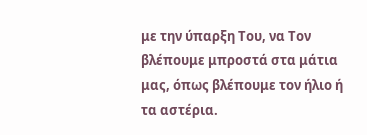με την ύπαρξη Του, να Τον βλέπουμε μπροστά στα μάτια μας, όπως βλέπουμε τον ήλιο ή τα αστέρια.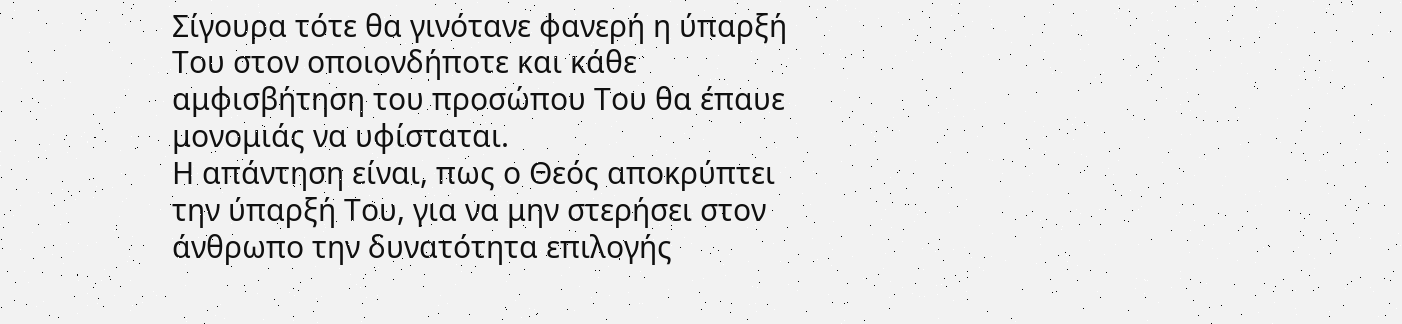Σίγουρα τότε θα γινότανε φανερή η ύπαρξή Του στον οποιονδήποτε και κάθε αμφισβήτηση του προσώπου Του θα έπαυε μονομιάς να υφίσταται.
Η απάντηση είναι, πως ο Θεός αποκρύπτει την ύπαρξή Του, για να μην στερήσει στον άνθρωπο την δυνατότητα επιλογής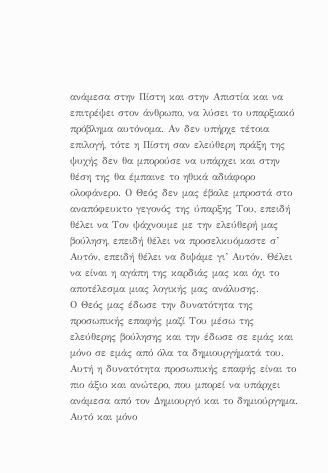ανάμεσα στην Πίστη και στην Απιστία και να επιτρέψει στον άνθρωπο, να λύσει το υπαρξιακό πρόβλημα αυτόνομα. Αν δεν υπήρχε τέτοια επιλογή, τότε η Πίστη σαν ελεύθερη πράξη της ψυχής δεν θα μπορούσε να υπάρχει και στην θέση της θα έμπαινε το ηθικά αδιάφορο ολοφάνερο. Ο Θεός δεν μας έβαλε μπροστά στο αναπόφευκτο γεγονός της ύπαρξης Του, επειδή θέλει να Τον ψάχνουμε με την ελεύθερή μας βούληση, επειδή θέλει να προσελκυόμαστε σ’ Αυτόν, επειδή θέλει να διψάμε γι’ Αυτόν. Θέλει να είναι η αγάπη της καρδιάς μας και όχι το αποτέλεσμα μιας λογικής μας ανάλυσης.
Ο Θεός μας έδωσε την δυνατότητα της προσωπικής επαφής μαζί Του μέσω της ελεύθερης βούλησης και την έδωσε σε εμάς και μόνο σε εμάς από όλα τα δημιουργήματά του. Αυτή η δυνατότητα προσωπικής επαφής είναι το πιο άξιο και ανώτερο, που μπορεί να υπάρχει ανάμεσα από τον Δημιουργό και το δημιούργημα. Αυτό και μόνο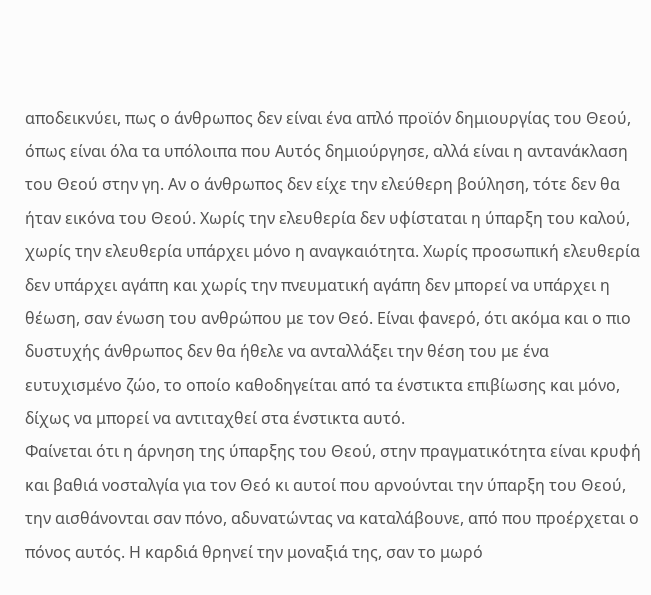αποδεικνύει, πως ο άνθρωπος δεν είναι ένα απλό προϊόν δημιουργίας του Θεού, όπως είναι όλα τα υπόλοιπα που Αυτός δημιούργησε, αλλά είναι η αντανάκλαση του Θεού στην γη. Αν ο άνθρωπος δεν είχε την ελεύθερη βούληση, τότε δεν θα ήταν εικόνα του Θεού. Χωρίς την ελευθερία δεν υφίσταται η ύπαρξη του καλού, χωρίς την ελευθερία υπάρχει μόνο η αναγκαιότητα. Χωρίς προσωπική ελευθερία δεν υπάρχει αγάπη και χωρίς την πνευματική αγάπη δεν μπορεί να υπάρχει η θέωση, σαν ένωση του ανθρώπου με τον Θεό. Είναι φανερό, ότι ακόμα και ο πιο δυστυχής άνθρωπος δεν θα ήθελε να ανταλλάξει την θέση του με ένα ευτυχισμένο ζώο, το οποίο καθοδηγείται από τα ένστικτα επιβίωσης και μόνο, δίχως να μπορεί να αντιταχθεί στα ένστικτα αυτό.
Φαίνεται ότι η άρνηση της ύπαρξης του Θεού, στην πραγματικότητα είναι κρυφή και βαθιά νοσταλγία για τον Θεό κι αυτοί που αρνούνται την ύπαρξη του Θεού, την αισθάνονται σαν πόνο, αδυνατώντας να καταλάβουνε, από που προέρχεται ο πόνος αυτός. Η καρδιά θρηνεί την μοναξιά της, σαν το μωρό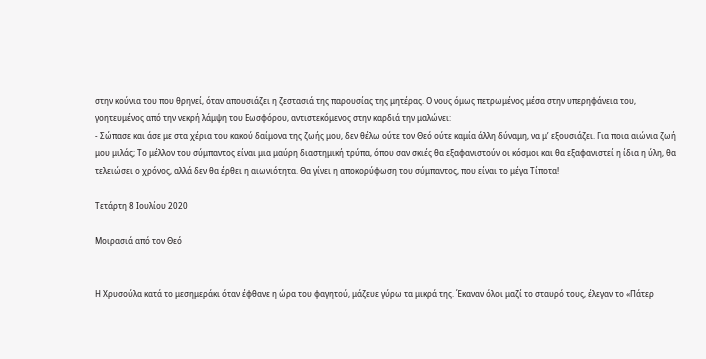στην κούνια του που θρηνεί, όταν απουσιάζει η ζεστασιά της παρουσίας της μητέρας. Ο νους όμως πετρωμένος μέσα στην υπερηφάνεια του, γοητευμένος από την νεκρή λάμψη του Εωσφόρου, αντιστεκόμενος στην καρδιά την μαλώνει:
- Σώπασε και άσε με στα χέρια του κακού δαίμονα της ζωής μου, δεν θέλω ούτε τον Θεό ούτε καμία άλλη δύναμη, να μ’ εξουσιάζει. Για ποια αιώνια ζωή μου μιλάς; Το μέλλον του σύμπαντος είναι μια μαύρη διαστημική τρύπα, όπου σαν σκιές θα εξαφανιστούν οι κόσμοι και θα εξαφανιστεί η ίδια η ύλη, θα τελειώσει ο χρόνος, αλλά δεν θα έρθει η αιωνιότητα. Θα γίνει η αποκορύφωση του σύμπαντος, που είναι το μέγα Τίποτα!

Τετάρτη 8 Ιουλίου 2020

Μοιρασιά από τον Θεό


Η Χρυσούλα κατά το μεσημεράκι όταν έφθανε η ώρα του φαγητού, μάζευε γύρω τα μικρά της. Έκαναν όλοι μαζί το σταυρό τους, έλεγαν το «Πάτερ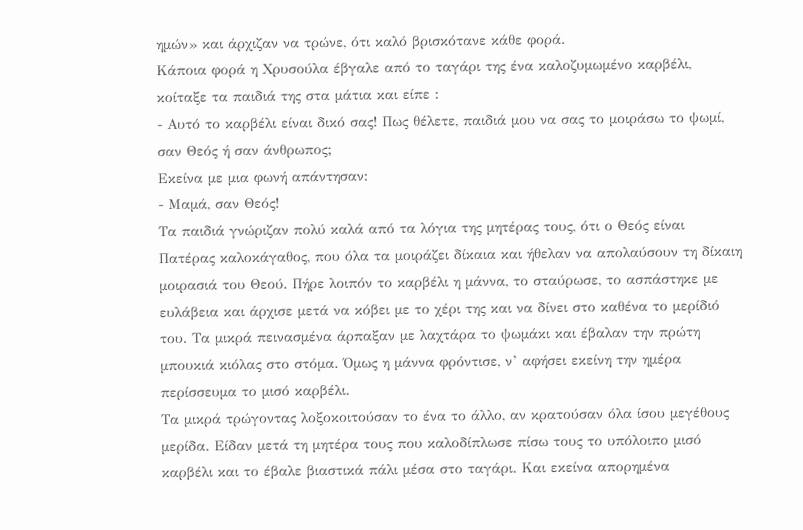ημών» και άρχιζαν να τρώνε, ότι καλό βρισκότανε κάθε φορά.
Κάποια φορά η Χρυσούλα έβγαλε από το ταγάρι της ένα καλοζυμωμένο καρβέλι, κοίταξε τα παιδιά της στα μάτια και είπε :
- Αυτό το καρβέλι είναι δικό σας! Πως θέλετε, παιδιά μου να σας το μοιράσω το ψωμί, σαν Θεός ή σαν άνθρωπος;
Εκείνα με μια φωνή απάντησαν:
- Μαμά, σαν Θεός!
Τα παιδιά γνώριζαν πολύ καλά από τα λόγια της μητέρας τους, ότι ο Θεός είναι Πατέρας καλοκάγαθος, που όλα τα μοιράζει δίκαια και ήθελαν να απολαύσουν τη δίκαιη μοιρασιά του Θεού. Πήρε λοιπόν το καρβέλι η μάννα, το σταύρωσε, το ασπάστηκε με ευλάβεια και άρχισε μετά να κόβει με το χέρι της και να δίνει στο καθένα το μερίδιό του. Τα μικρά πεινασμένα άρπαξαν με λαχτάρα το ψωμάκι και έβαλαν την πρώτη μπουκιά κιόλας στο στόμα. Όμως η μάννα φρόντισε, ν’ αφήσει εκείνη την ημέρα περίσσευμα το μισό καρβέλι.
Τα μικρά τρώγοντας λοξοκοιτούσαν το ένα το άλλο, αν κρατούσαν όλα ίσου μεγέθους μερίδα. Είδαν μετά τη μητέρα τους που καλοδίπλωσε πίσω τους το υπόλοιπο μισό καρβέλι και το έβαλε βιαστικά πάλι μέσα στο ταγάρι. Και εκείνα απορημένα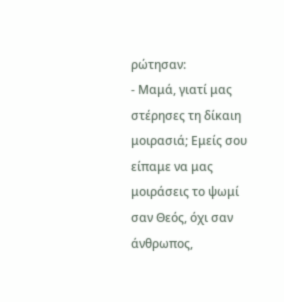ρώτησαν:
- Μαμά, γιατί μας στέρησες τη δίκαιη μοιρασιά; Εμείς σου είπαμε να μας μοιράσεις το ψωμί σαν Θεός, όχι σαν άνθρωπος,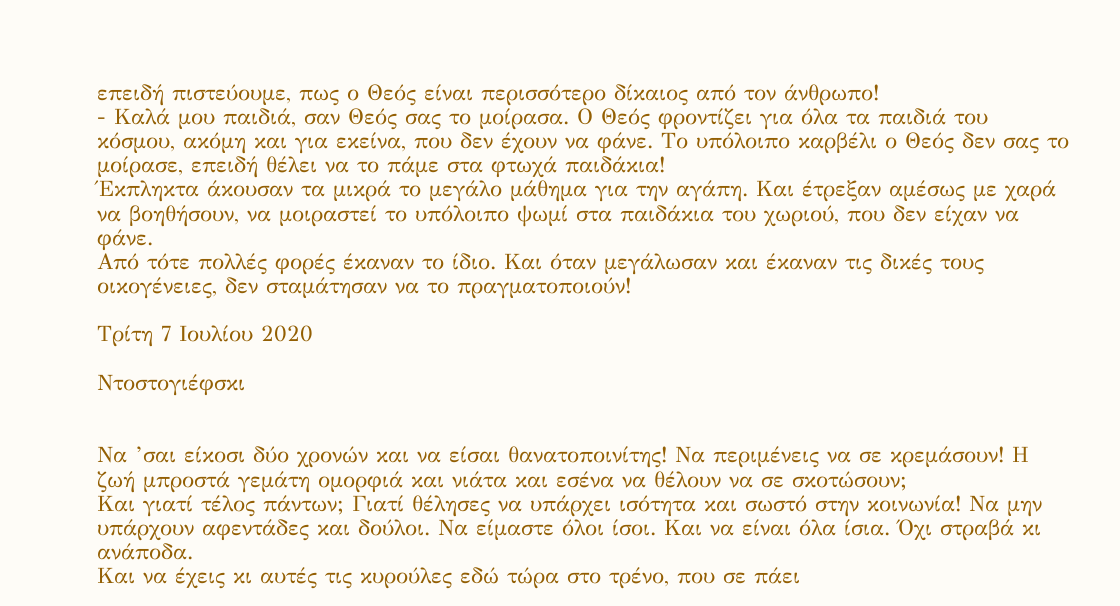επειδή πιστεύουμε, πως ο Θεός είναι περισσότερο δίκαιος από τον άνθρωπο!
- Καλά μου παιδιά, σαν Θεός σας το μοίρασα. Ο Θεός φροντίζει για όλα τα παιδιά του κόσμου, ακόμη και για εκείνα, που δεν έχουν να φάνε. Το υπόλοιπο καρβέλι ο Θεός δεν σας το μοίρασε, επειδή θέλει να το πάμε στα φτωχά παιδάκια!
Έκπληκτα άκουσαν τα μικρά το μεγάλο μάθημα για την αγάπη. Και έτρεξαν αμέσως με χαρά να βοηθήσουν, να μοιραστεί το υπόλοιπο ψωμί στα παιδάκια του χωριού, που δεν είχαν να φάνε.
Από τότε πολλές φορές έκαναν το ίδιο. Και όταν μεγάλωσαν και έκαναν τις δικές τους οικογένειες, δεν σταμάτησαν να το πραγματοποιούν!

Τρίτη 7 Ιουλίου 2020

Ντοστογιέφσκι


Να ’σαι είκοσι δύο χρονών και να είσαι θανατοποινίτης! Να περιμένεις να σε κρεμάσουν! Η ζωή μπροστά γεμάτη ομορφιά και νιάτα και εσένα να θέλουν να σε σκοτώσουν;
Και γιατί τέλος πάντων; Γιατί θέλησες να υπάρχει ισότητα και σωστό στην κοινωνία! Να μην υπάρχουν αφεντάδες και δούλοι. Να είμαστε όλοι ίσοι. Και να είναι όλα ίσια. Όχι στραβά κι ανάποδα.
Και να έχεις κι αυτές τις κυρούλες εδώ τώρα στο τρένο, που σε πάει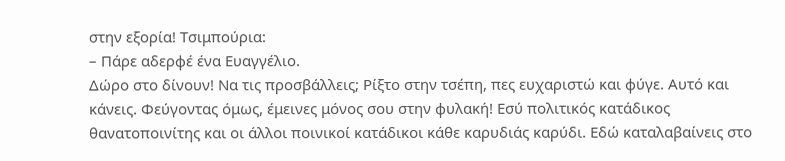στην εξορία! Τσιμπούρια:
– Πάρε αδερφέ ένα Ευαγγέλιο.
Δώρο στο δίνουν! Να τις προσβάλλεις; Ρίξτο στην τσέπη, πες ευχαριστώ και φύγε. Αυτό και κάνεις. Φεύγοντας όμως, έμεινες μόνος σου στην φυλακή! Εσύ πολιτικός κατάδικος θανατοποινίτης και οι άλλοι ποινικοί κατάδικοι κάθε καρυδιάς καρύδι. Εδώ καταλαβαίνεις στο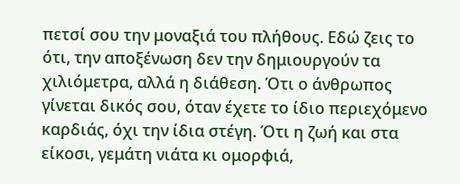πετσί σου την μοναξιά του πλήθους. Εδώ ζεις το ότι, την αποξένωση δεν την δημιουργούν τα χιλιόμετρα, αλλά η διάθεση. Ότι ο άνθρωπος γίνεται δικός σου, όταν έχετε το ίδιο περιεχόμενο καρδιάς, όχι την ίδια στέγη. Ότι η ζωή και στα είκοσι, γεμάτη νιάτα κι ομορφιά,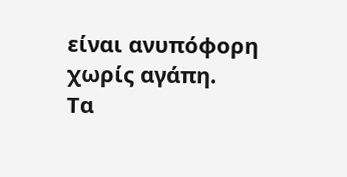είναι ανυπόφορη χωρίς αγάπη.
Τα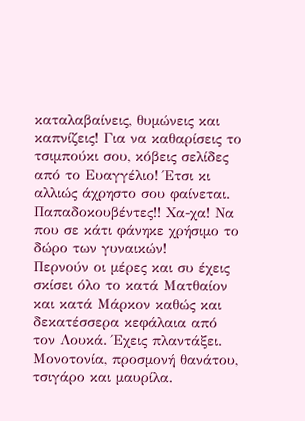καταλαβαίνεις, θυμώνεις και καπνίζεις! Για να καθαρίσεις το τσιμπούκι σου, κόβεις σελίδες από το Ευαγγέλιο! Έτσι κι αλλιώς άχρηστο σου φαίνεται. Παπαδοκουβέντες!! Χα-χα! Να που σε κάτι φάνηκε χρήσιμο το δώρο των γυναικών!
Περνούν οι μέρες και συ έχεις σκίσει όλο το κατά Ματθαίον και κατά Μάρκον καθώς και δεκατέσσερα κεφάλαια από τον Λουκά. Έχεις πλαντάξει. Μονοτονία, προσμονή θανάτου, τσιγάρο και μαυρίλα.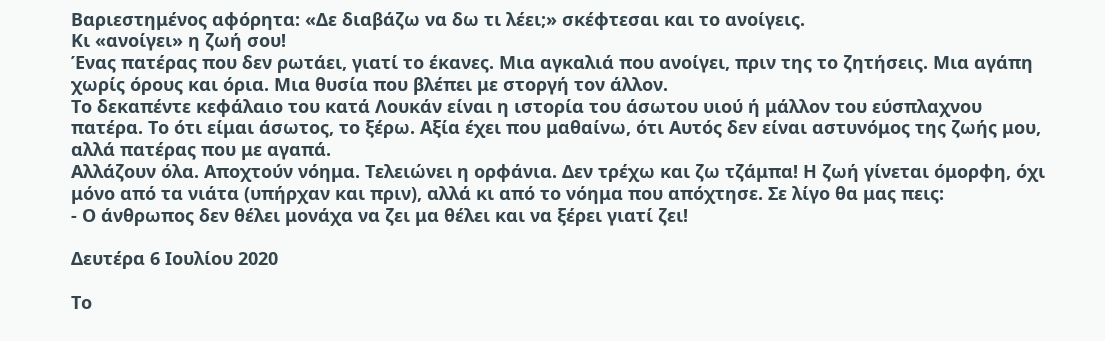Βαριεστημένος αφόρητα: «Δε διαβάζω να δω τι λέει;» σκέφτεσαι και το ανοίγεις.
Κι «ανοίγει» η ζωή σου!
Ένας πατέρας που δεν ρωτάει, γιατί το έκανες. Μια αγκαλιά που ανοίγει, πριν της το ζητήσεις. Μια αγάπη χωρίς όρους και όρια. Μια θυσία που βλέπει με στοργή τον άλλον.
Το δεκαπέντε κεφάλαιο του κατά Λουκάν είναι η ιστορία του άσωτου υιού ή μάλλον του εύσπλαχνου πατέρα. Το ότι είμαι άσωτος, το ξέρω. Αξία έχει που μαθαίνω, ότι Αυτός δεν είναι αστυνόμος της ζωής μου, αλλά πατέρας που με αγαπά.
Αλλάζουν όλα. Αποχτούν νόημα. Τελειώνει η ορφάνια. Δεν τρέχω και ζω τζάμπα! Η ζωή γίνεται όμορφη, όχι μόνο από τα νιάτα (υπήρχαν και πριν), αλλά κι από το νόημα που απόχτησε. Σε λίγο θα μας πεις:
- Ο άνθρωπος δεν θέλει μονάχα να ζει μα θέλει και να ξέρει γιατί ζει!

Δευτέρα 6 Ιουλίου 2020

Το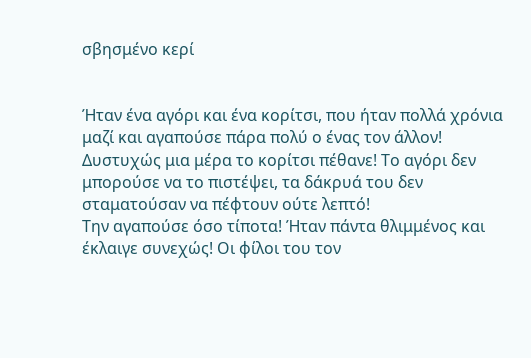σβησμένο κερί


Ήταν ένα αγόρι και ένα κορίτσι, που ήταν πολλά χρόνια μαζί και αγαπούσε πάρα πολύ ο ένας τον άλλον!
Δυστυχώς μια μέρα το κορίτσι πέθανε! Το αγόρι δεν μπορούσε να το πιστέψει, τα δάκρυά του δεν σταματούσαν να πέφτουν ούτε λεπτό!
Την αγαπούσε όσο τίποτα! Ήταν πάντα θλιμμένος και έκλαιγε συνεχώς! Οι φίλοι του τον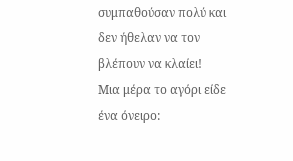συμπαθούσαν πολύ και δεν ήθελαν να τον βλέπουν να κλαίει!
Μια μέρα το αγόρι είδε ένα όνειρο: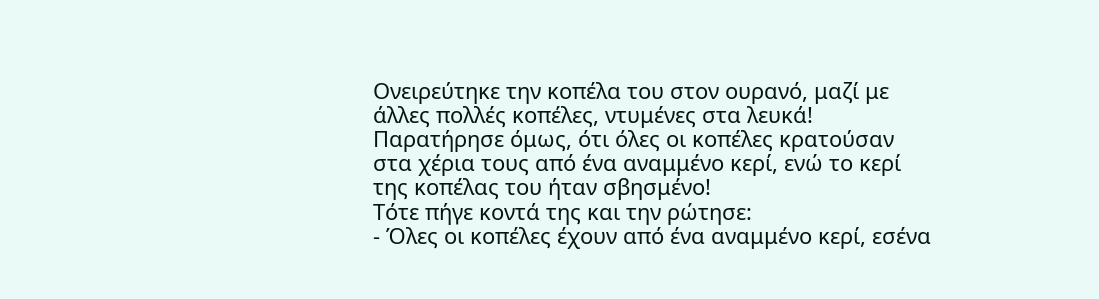Ονειρεύτηκε την κοπέλα του στον ουρανό, μαζί με άλλες πολλές κοπέλες, ντυμένες στα λευκά!
Παρατήρησε όμως, ότι όλες οι κοπέλες κρατούσαν στα χέρια τους από ένα αναμμένο κερί, ενώ το κερί της κοπέλας του ήταν σβησμένο!
Τότε πήγε κοντά της και την ρώτησε:
- Όλες οι κοπέλες έχουν από ένα αναμμένο κερί, εσένα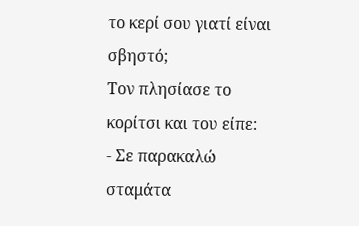το κερί σου γιατί είναι σβηστό;
Τον πλησίασε το κορίτσι και του είπε:
- Σε παρακαλώ σταμάτα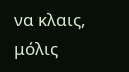να κλαις, μόλις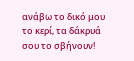ανάβω το δικό μου το κερί, τα δάκρυά σου το σβήνουν!